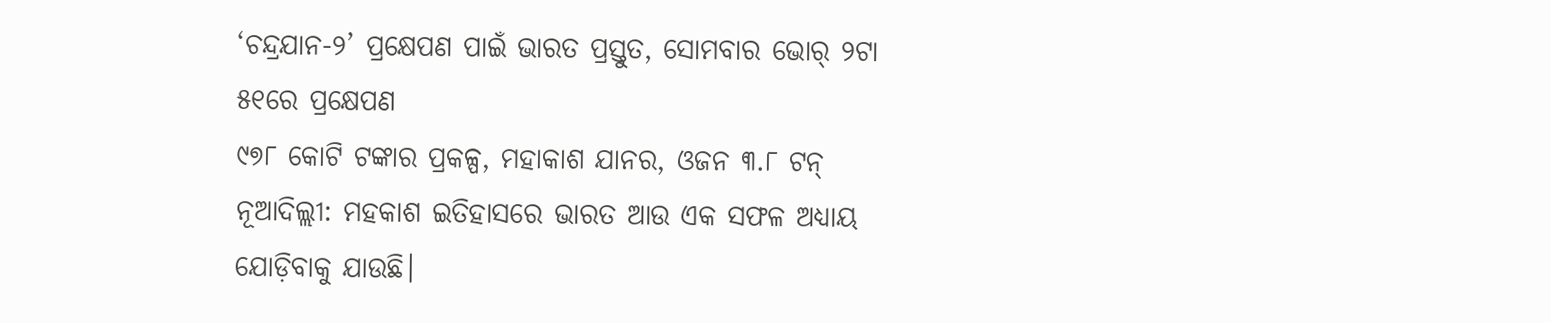‘ଚନ୍ଦ୍ରଯାନ-୨’ ପ୍ରକ୍ଷେପଣ ପାଇଁ ଭାରତ ପ୍ରସ୍ତୁତ, ସୋମବାର ଭୋର୍ ୨ଟା ୫୧ରେ ପ୍ରକ୍ଷେପଣ
୯୭୮ କୋଟି ଟଙ୍କାର ପ୍ରକଳ୍ପ, ମହାକାଶ ଯାନର, ଓଜନ ୩.୮ ଟନ୍
ନୂଆଦିଲ୍ଲୀ: ମହକାଶ ଇତିହାସରେ ଭାରତ ଆଉ ଏକ ସଫଳ ଅଧ୍ୟାୟ ଯୋଡ଼ିବାକୁ ଯାଉଛି।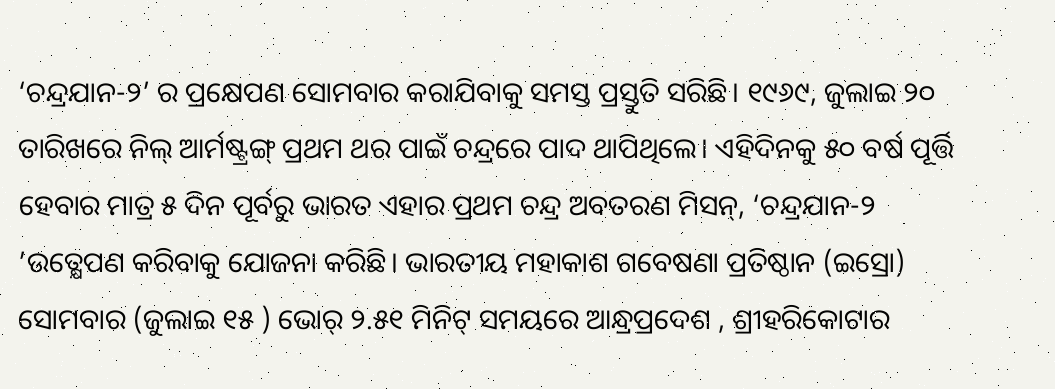‘ଚନ୍ଦ୍ରଯାନ-୨’ ର ପ୍ରକ୍ଷେପଣ ସୋମବାର କରାଯିବାକୁ ସମସ୍ତ ପ୍ରସ୍ତୁତି ସରିଛି। ୧୯୬୯, ଜୁଲାଇ ୨୦ ତାରିଖରେ ନିଲ୍ ଆର୍ମଷ୍ଟ୍ରଙ୍ଗ୍ ପ୍ରଥମ ଥର ପାଇଁ ଚନ୍ଦ୍ରରେ ପାଦ ଥାପିଥିଲେ। ଏହିଦିନକୁ ୫୦ ବର୍ଷ ପୂର୍ତ୍ତି ହେବାର ମାତ୍ର ୫ ଦିନ ପୂର୍ବରୁ ଭାରତ ଏହାର ପ୍ରଥମ ଚନ୍ଦ୍ର ଅବତରଣ ମିସନ୍, ‘ଚନ୍ଦ୍ରଯାନ-୨ ’ଉତ୍କ୍ଷେପଣ କରିବାକୁ ଯୋଜନା କରିଛି। ଭାରତୀୟ ମହାକାଶ ଗବେଷଣା ପ୍ରତିଷ୍ଠାନ (ଇସ୍ରୋ) ସୋମବାର (ଜୁଲାଇ ୧୫ ) ଭୋର୍ ୨.୫୧ ମିନିଟ୍ ସମୟରେ ଆନ୍ଧ୍ରପ୍ରଦେଶ , ଶ୍ରୀହରିକୋଟାର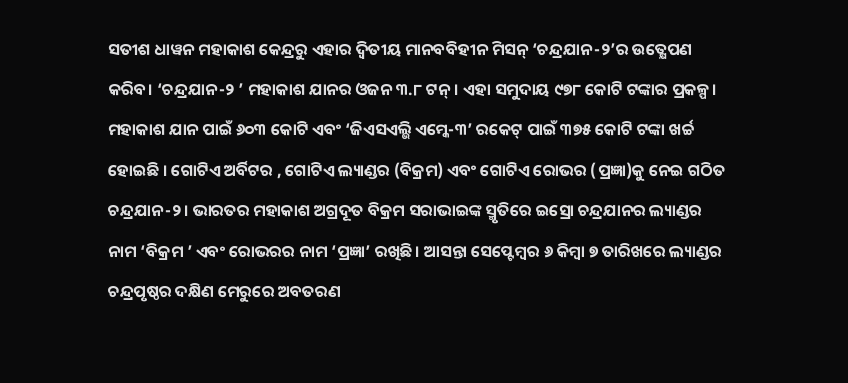ସତୀଶ ଧାୱନ ମହାକାଶ କେନ୍ଦ୍ରରୁ ଏହାର ଦ୍ବିତୀୟ ମାନବବିହୀନ ମିସନ୍ ‘ଚନ୍ଦ୍ରଯାନ-୨’ର ଉତ୍କ୍ଷେପଣ କରିବ। ‘ଚନ୍ଦ୍ରଯାନ-୨ ’ ମହାକାଶ ଯାନର ଓଜନ ୩.୮ ଟନ୍। ଏହା ସମୁଦାୟ ୯୭୮ କୋଟି ଟଙ୍କାର ପ୍ରକଳ୍ପ। ମହାକାଶ ଯାନ ପାଇଁ ୬୦୩ କୋଟି ଏବଂ ‘ଜିଏସଏଲ୍ଭି ଏମ୍କେ-୩’ ରକେଟ୍ ପାଇଁ ୩୭୫ କୋଟି ଟଙ୍କା ଖର୍ଚ୍ଚ ହୋଇଛି । ଗୋଟିଏ ଅର୍ବିଟର , ଗୋଟିଏ ଲ୍ୟାଣ୍ଡର (ବିକ୍ରମ) ଏବଂ ଗୋଟିଏ ରୋଭର (ପ୍ରଜ୍ଞା)କୁ ନେଇ ଗଠିତ ଚନ୍ଦ୍ରଯାନ-୨। ଭାରତର ମହାକାଶ ଅଗ୍ରଦୂତ ବିକ୍ରମ ସରାଭାଇଙ୍କ ସ୍ମୃତିରେ ଇସ୍ରୋ ଚନ୍ଦ୍ରଯାନର ଲ୍ୟାଣ୍ଡର ନାମ ‘ବିକ୍ରମ ’ ଏବଂ ରୋଭରର ନାମ ‘ପ୍ରଜ୍ଞା’ ରଖିଛି। ଆସନ୍ତା ସେପ୍ଟେମ୍ବର ୬ କିମ୍ବା ୭ ତାରିଖରେ ଲ୍ୟାଣ୍ଡର ଚନ୍ଦ୍ରପୃଷ୍ଠର ଦକ୍ଷିଣ ମେରୁରେ ଅବତରଣ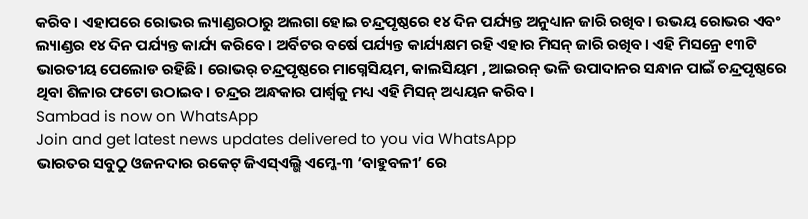କରିବ। ଏହାପରେ ରୋଭର ଲ୍ୟାଣ୍ଡରଠାରୁ ଅଲଗା ହୋଇ ଚନ୍ଦ୍ରପୃଷ୍ଠରେ ୧୪ ଦିନ ପର୍ଯ୍ୟନ୍ତ ଅନୁଧ୍ୟାନ ଜାରି ରଖିବ। ଉଭୟ ରୋଭର ଏବଂ ଲ୍ୟାଣ୍ଡର ୧୪ ଦିନ ପର୍ଯ୍ୟନ୍ତ କାର୍ଯ୍ୟ କରିବେ। ଅର୍ବିଟର ବର୍ଷେ ପର୍ଯ୍ୟନ୍ତ କାର୍ଯ୍ୟକ୍ଷମ ରହି ଏହାର ମିସନ୍ ଜାରି ରଖିବ। ଏହି ମିସନ୍ରେ ୧୩ଟି ଭାରତୀୟ ପେଲୋଡ ରହିଛି। ରୋଭର୍ ଚନ୍ଦ୍ରପୃଷ୍ଠରେ ମାଗ୍ନେସିୟମ, କାଲସିୟମ , ଆଇରନ୍ ଭଳି ଉପାଦାନର ସନ୍ଧାନ ପାଇଁ ଚନ୍ଦ୍ରପୃଷ୍ଠରେ ଥିବା ଶିଳାର ଫଟୋ ଉଠାଇବ। ଚନ୍ଦ୍ରର ଅନ୍ଧକାର ପାର୍ଶ୍ବକୁ ମଧ୍ୟ ଏହି ମିସନ୍ ଅଧ୍ୟୟନ କରିବ।
Sambad is now on WhatsApp
Join and get latest news updates delivered to you via WhatsApp
ଭାରତର ସବୁଠୁ ଓଜନଦାର ରକେଟ୍ ଜିଏସ୍ଏଲ୍ଭି ଏମ୍କେ-୩ ‘ବାହୁବଳୀ’ ରେ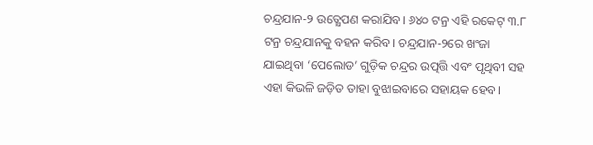ଚନ୍ଦ୍ରଯାନ-୨ ଉତ୍କ୍ଷେପଣ କରାଯିବ। ୬୪୦ ଟନ୍ର ଏହି ରକେଟ୍ ୩.୮ ଟନ୍ର ଚନ୍ଦ୍ରଯାନକୁ ବହନ କରିବ। ଚନ୍ଦ୍ରଯାନ-୨ରେ ଖଂଜା ଯାଇଥିବା ‘ପେଲୋଡ’ ଗୁଡ଼ିକ ଚନ୍ଦ୍ରର ଉତ୍ପତ୍ତି ଏବଂ ପୃଥିବୀ ସହ ଏହା କିଭଳି ଜଡ଼ିତ ତାହା ବୁଝାଇବାରେ ସହାୟକ ହେବ।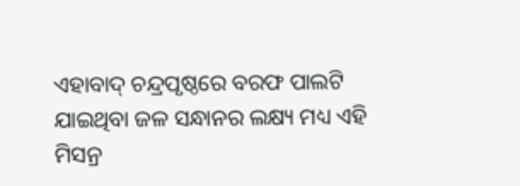ଏହାବାଦ୍ ଚନ୍ଦ୍ରପୃଷ୍ଠରେ ବରଫ ପାଲଟି ଯାଇଥିବା ଜଳ ସନ୍ଧାନର ଲକ୍ଷ୍ୟ ମଧ୍ୟ ଏହି ମିସନ୍ର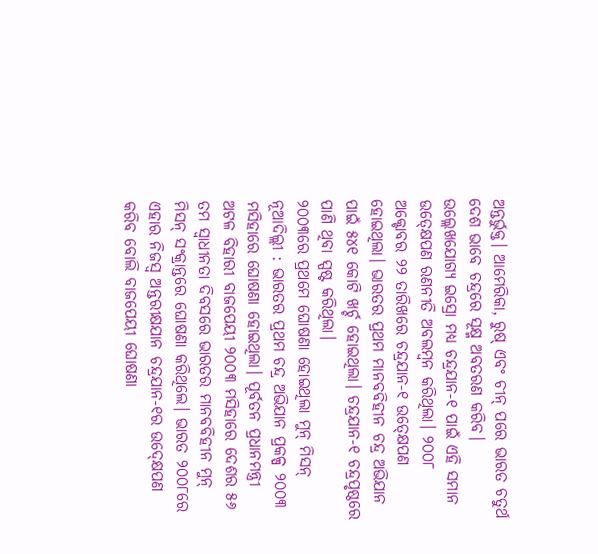ଅନ୍ତର୍ଭୁକ୍ତ। ଆମେରିକା, ରୁଷ୍ ଏବଂ ଚୀନ୍ ପରେ ଭାରତ ଚତୁର୍ଥ ଦେଶ ଭାବେ ଚନ୍ଦ୍ରରେ ସୂକ୍ଷ୍ମ ଅବତରଣ କରିବ। ଉଲ୍ଲେଖଯୋଗ୍ୟ ଇସ୍ରୋ ମଧ୍ୟ ଚନ୍ଦ୍ରଯାନ-୧ ପାଇଁ ଏହି ସମାନ ଉତ୍କ୍ଷେପଣ ରଣନୀତି ଅବଲମ୍ବନ କରିଥିଲା। ୨୦୦୮ ଅକ୍ଟୋବର ୨୨ ତାରିଖରେ ଚନ୍ଦ୍ରଯାନ-୧ ଉତ୍କ୍ଷେପଣ ହୋଇଥିଲା। ଭାରତର ପ୍ରଥମ ମାନବବିହୀନ ଚନ୍ଦ୍ର ଅଭିଯାନ ପାଇଁ ୫୪୧ କୋଟି ଖର୍ଚ୍ଚ ହୋଇଥିଲା। ଚନ୍ଦ୍ରଯାନ-୧ ଚନ୍ଦ୍ରପୃଷ୍ଠରେ ପାଣି ଥିବା ସ୍ପଷ୍ଟ କରିଥିଲା।
୨୦୦୩ରେ ପ୍ରଥମେ ଘୋଷଣା ହୋଇଥିଲା ମୁନ୍ ମିସନ୍
ନୂଆଦିଲ୍ଲୀ : ଭାରତର ପ୍ରଥମ ଚନ୍ଦ୍ର ଅଭିଯାନ ପ୍ରକଳ୍ପ ୨୦୦୩ ମସିହାରେ ଘୋଷଣା ହୋଇଥିଲା। ପୂର୍ବତନ ପ୍ରଧାନମନ୍ତ୍ରୀ ଅଟଳ ବିହାରୀ ବାଜପେୟୀ ୨୦୦୩ ମସିହାରେ ଦେଶର ୫୬ ତମ ସ୍ବାଧୀନତା ଦିବସରେ ଭାରତର ମାନବବିହୀନ ମୁନ୍ ମିସନ୍ ସଂକ୍ରାନ୍ତରେ ଘୋଷଣା କରିଥିଲେ। ଭାରତ ୨୦୦୮ରେ ଏହାର ନିଜସ୍ବ ଅନ୍ତରୀକ୍ଷଯାନ ଚନ୍ଦ୍ରଯାନ-୧ର ଉଦ୍କ୍ଷେପଣ କରିବ ବୋଲି ବାଜପେୟୀ ଘୋଷଣା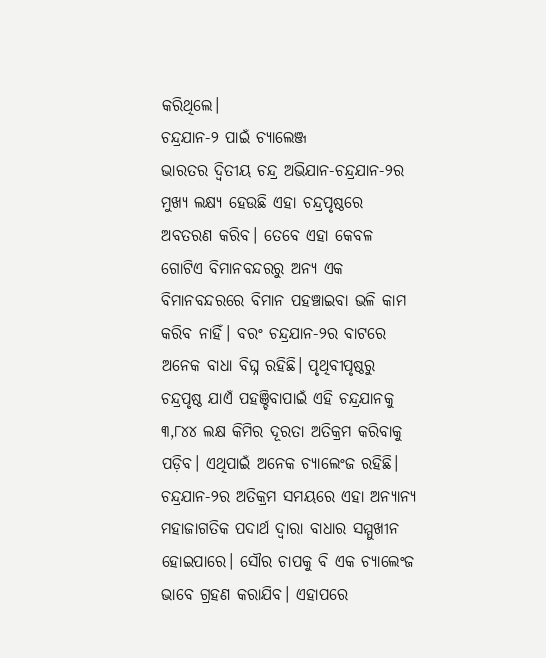କରିଥିଲେ।
ଚନ୍ଦ୍ରଯାନ-୨ ପାଇଁ ଚ୍ୟାଲେଞ୍ଜ
ଭାରତର ଦ୍ବିତୀୟ ଚନ୍ଦ୍ର ଅଭିଯାନ-ଚନ୍ଦ୍ରଯାନ-୨ର ମୁଖ୍ୟ ଲକ୍ଷ୍ୟ ହେଉଛି ଏହା ଚନ୍ଦ୍ରପୃଷ୍ଠରେ ଅବତରଣ କରିବ। ତେବେ ଏହା କେବଳ ଗୋଟିଏ ବିମାନବନ୍ଦରରୁ ଅନ୍ୟ ଏକ ବିମାନବନ୍ଦରରେ ବିମାନ ପହଞ୍ଚାଇବା ଭଳି କାମ କରିବ ନାହିଁ। ବରଂ ଚନ୍ଦ୍ରଯାନ-୨ର ବାଟରେ ଅନେକ ବାଧା ବିଘ୍ନ ରହିଛି। ପୃଥିବୀପୃଷ୍ଠରୁ ଚନ୍ଦ୍ରପୃଷ୍ଠ ଯାଏଁ ପହଞ୍ଚିବାପାଇଁ ଏହି ଚନ୍ଦ୍ରଯାନକୁ ୩,୮୪୪ ଲକ୍ଷ କିମିର ଦୂରତା ଅତିକ୍ରମ କରିବାକୁ ପଡ଼ିବ। ଏଥିପାଇଁ ଅନେକ ଚ୍ୟାଲେଂଜ ରହିଛି। ଚନ୍ଦ୍ରଯାନ-୨ର ଅତିକ୍ରମ ସମୟରେ ଏହା ଅନ୍ୟାନ୍ୟ ମହାଜାଗତିକ ପଦାର୍ଥ ଦ୍ବାରା ବାଧାର ସମ୍ମୁଖୀନ ହୋଇପାରେ। ସୌର ଚାପକୁ ବି ଏକ ଚ୍ୟାଲେଂଜ ଭାବେ ଗ୍ରହଣ କରାଯିବ। ଏହାପରେ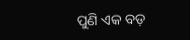ପୁଣି ଏକ ବଡ଼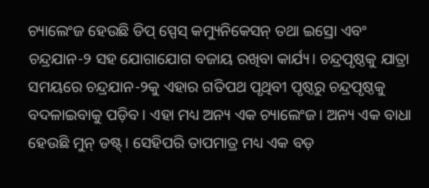ଚ୍ୟାଲେଂଜ ହେଉଛି ଡିପ୍ ସ୍ପେସ୍ କମ୍ୟୁନିକେସନ୍ ତଥା ଇସ୍ରୋ ଏବଂ ଚନ୍ଦ୍ରଯାନ-୨ ସହ ଯୋଗାଯୋଗ ବଜାୟ ରଖିବା କାର୍ଯ୍ୟ। ଚନ୍ଦ୍ରପୃଷ୍ଠକୁ ଯାତ୍ରା ସମୟରେ ଚନ୍ଦ୍ରଯାନ-୨କୁ ଏହାର ଗତିପଥ ପୃଥିବୀ ପୃଷ୍ଠରୁ ଚନ୍ଦ୍ରପୃଷ୍ଠକୁ ବଦଳାଇବାକୁ ପଡ଼ିବ। ଏହା ମଧ୍ୟ ଅନ୍ୟ ଏକ ଚ୍ୟାଲେଂଜ। ଅନ୍ୟ ଏକ ବାଧା ହେଉଛି ମୁନ୍ ଡଷ୍ଟ୍। ସେହିପରି ତାପମାତ୍ର ମଧ୍ୟ ଏକ ବଡ଼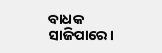ବାଧକ ସାଜିପାରେ।